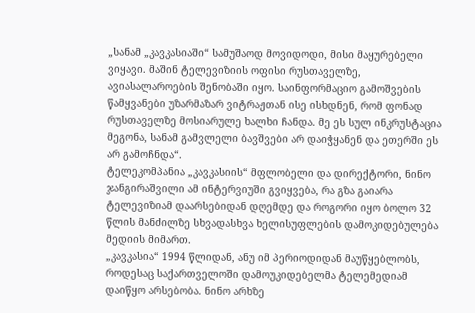„სანამ „კავკასიაში“ სამუშაოდ მოვიდოდი, მისი მაყურებელი ვიყავი. მაშინ ტელევიზიის ოფისი რუსთაველზე, ავიასალაროების შენობაში იყო. საინფორმაციო გამოშვების წამყვანები უზარმაზარ ვიტრაჟთან ისე ისხდნენ, რომ ფონად რუსთაველზე მოსიარულე ხალხი ჩანდა. მე ეს სულ ინკრუსტაცია მეგონა, სანამ გამვლელი ბავშვები არ დაიჭყანენ და ეთერში ეს არ გამოჩნდა“.
ტელეკომპანია „კავკასიის“ მფლობელი და დირექტორი, ნინო ჯანგირაშვილი ამ ინტერვიუში გვიყვება, რა გზა გაიარა ტელევიზიამ დაარსებიდან დღემდე და როგორი იყო ბოლო 32 წლის მანძილზე სხვადასხვა ხელისუფლების დამოკიდებულება მედიის მიმართ.
„კავკასია“ 1994 წლიდან, ანუ იმ პერიოდიდან მაუწყებლობს, როდესაც საქართველოში დამოუკიდებელმა ტელემედიამ დაიწყო არსებობა. ნინო არხზე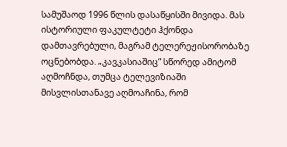სამუშაოდ 1996 წლის დასაწყისში მივიდა. მას ისტორიული ფაკულტეტი ჰქონდა დამთავრებული, მაგრამ ტელერეჟისორობაზე ოცნებობდა. „კავკასიაშიც“ სწორედ ამიტომ აღმოჩნდა, თუმცა ტელევიზიაში მისვლისთანავე აღმოაჩინა, რომ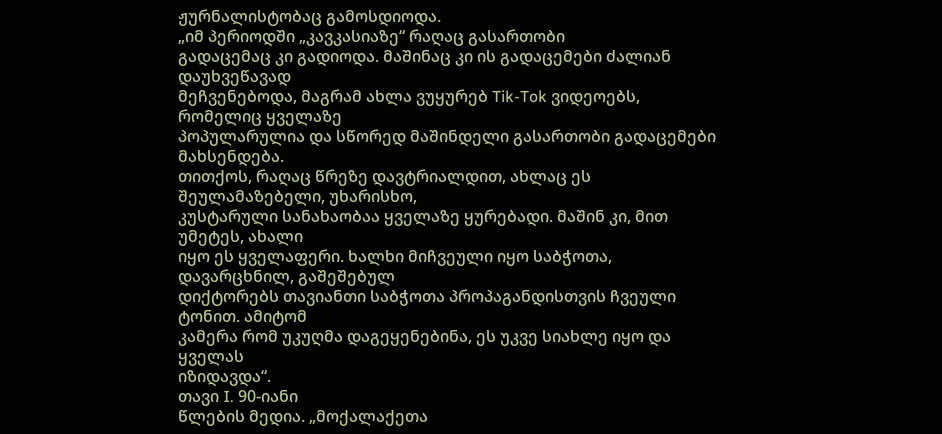ჟურნალისტობაც გამოსდიოდა.
„იმ პერიოდში „კავკასიაზე“ რაღაც გასართობი
გადაცემაც კი გადიოდა. მაშინაც კი ის გადაცემები ძალიან დაუხვეწავად
მეჩვენებოდა, მაგრამ ახლა ვუყურებ Tik-Tok ვიდეოებს, რომელიც ყველაზე
პოპულარულია და სწორედ მაშინდელი გასართობი გადაცემები მახსენდება.
თითქოს, რაღაც წრეზე დავტრიალდით, ახლაც ეს შეულამაზებელი, უხარისხო,
კუსტარული სანახაობაა ყველაზე ყურებადი. მაშინ კი, მით უმეტეს, ახალი
იყო ეს ყველაფერი. ხალხი მიჩვეული იყო საბჭოთა, დავარცხნილ, გაშეშებულ
დიქტორებს თავიანთი საბჭოთა პროპაგანდისთვის ჩვეული ტონით. ამიტომ
კამერა რომ უკუღმა დაგეყენებინა, ეს უკვე სიახლე იყო და ყველას
იზიდავდა“.
თავი I. 90-იანი
წლების მედია. „მოქალაქეთა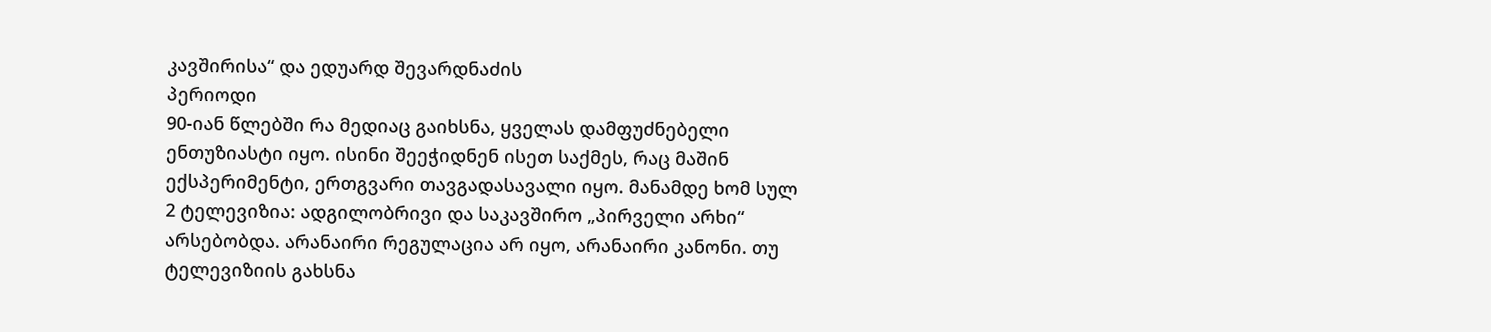კავშირისა“ და ედუარდ შევარდნაძის
პერიოდი
90-იან წლებში რა მედიაც გაიხსნა, ყველას დამფუძნებელი ენთუზიასტი იყო. ისინი შეეჭიდნენ ისეთ საქმეს, რაც მაშინ ექსპერიმენტი, ერთგვარი თავგადასავალი იყო. მანამდე ხომ სულ 2 ტელევიზია: ადგილობრივი და საკავშირო „პირველი არხი“ არსებობდა. არანაირი რეგულაცია არ იყო, არანაირი კანონი. თუ ტელევიზიის გახსნა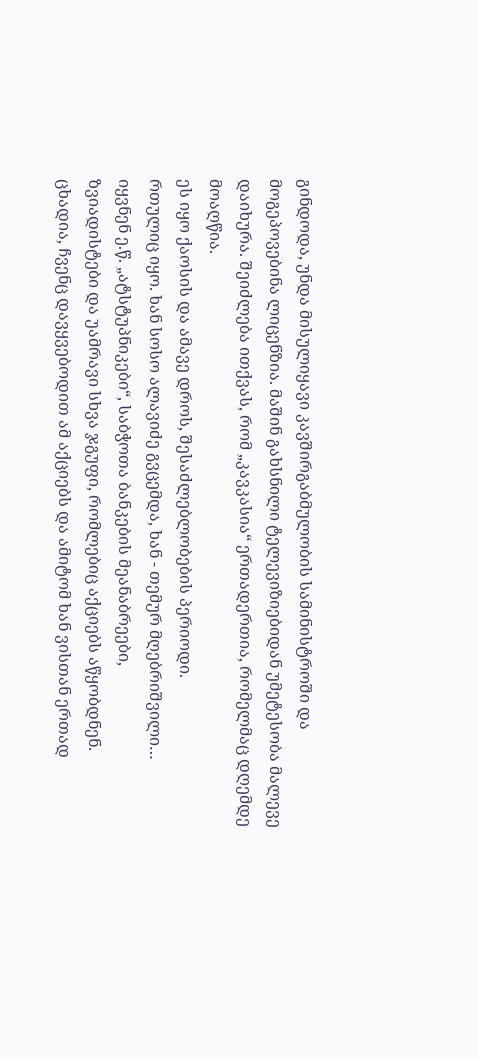გინდოდა, უნდა მისულიყავი კავშირგაბმულობის სამინისტროში და მოგეპოვებინა ლიცენზია. მაშინ გახსნილი ტელევიზიებიდან უმეტესობა მალევე დაიხურა. შეიძლება ითქვას, რომ „კავკასია“ ერთადერთია, რომელმაც დღემდე მოაღწია.
ეს იყო ქაოსის და ამავე დროს, შესაძლებლობების პერიოდი.
რთულიც იყო. ხან სოსო ალავიძე გვცემდა, ხან - თემურ მღებრიშვილი…
იყვნენ ე.წ. „ატსტუპნიკები“, საბჭოთა ბანკების მეანაბრეები,
ზვიადისტები და უამრავი სხვა ჯგუფი, რომლებიც აქციებს აწყობდნენ.
ცხადია, ჩვენც დავყვებოდით ამ აქციებს და ამიტომ ხან ვისთან ერთად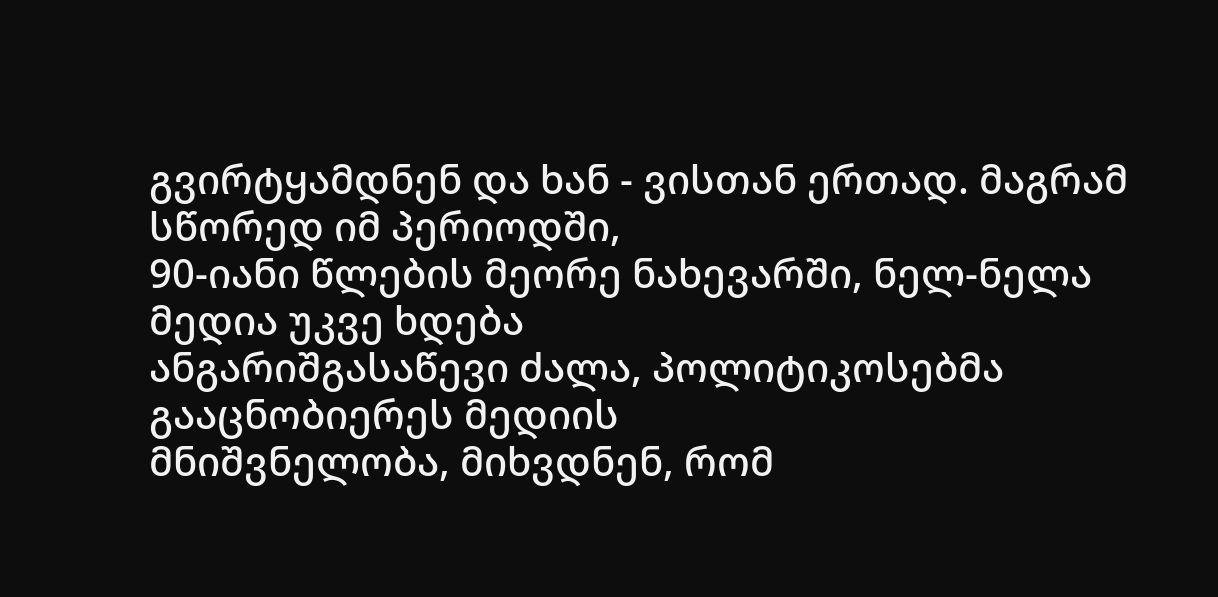გვირტყამდნენ და ხან - ვისთან ერთად. მაგრამ სწორედ იმ პერიოდში,
90-იანი წლების მეორე ნახევარში, ნელ-ნელა მედია უკვე ხდება
ანგარიშგასაწევი ძალა, პოლიტიკოსებმა გააცნობიერეს მედიის
მნიშვნელობა, მიხვდნენ, რომ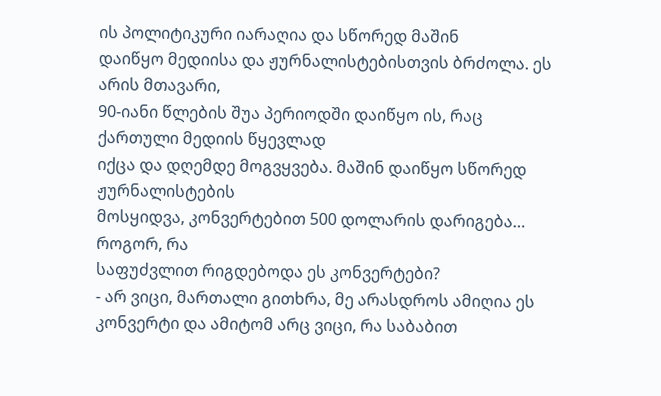ის პოლიტიკური იარაღია და სწორედ მაშინ
დაიწყო მედიისა და ჟურნალისტებისთვის ბრძოლა. ეს არის მთავარი,
90-იანი წლების შუა პერიოდში დაიწყო ის, რაც ქართული მედიის წყევლად
იქცა და დღემდე მოგვყვება. მაშინ დაიწყო სწორედ ჟურნალისტების
მოსყიდვა, კონვერტებით 500 დოლარის დარიგება…
როგორ, რა
საფუძვლით რიგდებოდა ეს კონვერტები?
- არ ვიცი, მართალი გითხრა, მე არასდროს ამიღია ეს კონვერტი და ამიტომ არც ვიცი, რა საბაბით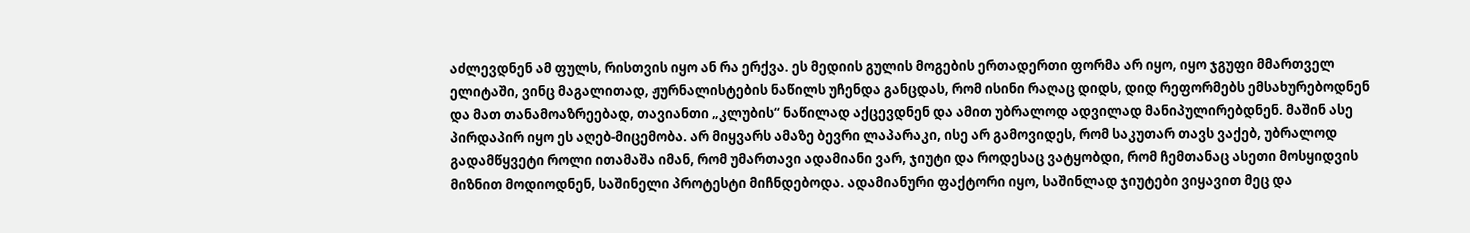აძლევდნენ ამ ფულს, რისთვის იყო ან რა ერქვა. ეს მედიის გულის მოგების ერთადერთი ფორმა არ იყო, იყო ჯგუფი მმართველ ელიტაში, ვინც მაგალითად, ჟურნალისტების ნაწილს უჩენდა განცდას, რომ ისინი რაღაც დიდს, დიდ რეფორმებს ემსახურებოდნენ და მათ თანამოაზრეებად, თავიანთი „კლუბის“ ნაწილად აქცევდნენ და ამით უბრალოდ ადვილად მანიპულირებდნენ. მაშინ ასე პირდაპირ იყო ეს აღებ-მიცემობა. არ მიყვარს ამაზე ბევრი ლაპარაკი, ისე არ გამოვიდეს, რომ საკუთარ თავს ვაქებ, უბრალოდ გადამწყვეტი როლი ითამაშა იმან, რომ უმართავი ადამიანი ვარ, ჯიუტი და როდესაც ვატყობდი, რომ ჩემთანაც ასეთი მოსყიდვის მიზნით მოდიოდნენ, საშინელი პროტესტი მიჩნდებოდა. ადამიანური ფაქტორი იყო, საშინლად ჯიუტები ვიყავით მეც და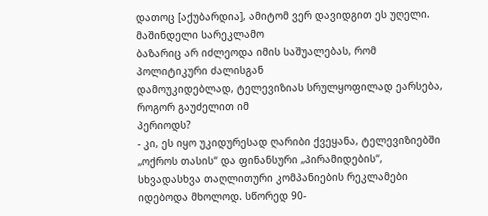დათოც [აქუბარდია], ამიტომ ვერ დავიდგით ეს უღელი.
მაშინდელი სარეკლამო
ბაზარიც არ იძლეოდა იმის საშუალებას, რომ პოლიტიკური ძალისგან
დამოუკიდებლად, ტელევიზიას სრულყოფილად ეარსება, როგორ გაუძელით იმ
პერიოდს?
- კი, ეს იყო უკიდურესად ღარიბი ქვეყანა, ტელევიზიებში „ოქროს თასის“ და ფინანსური „პირამიდების“, სხვადასხვა თაღლითური კომპანიების რეკლამები იდებოდა მხოლოდ. სწორედ 90-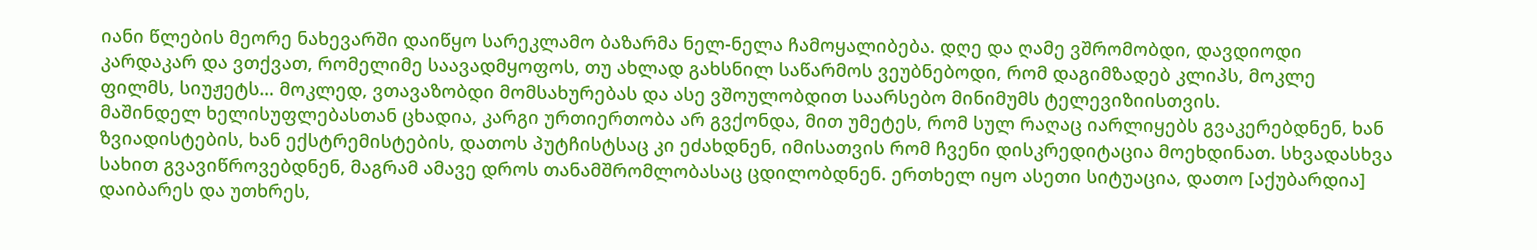იანი წლების მეორე ნახევარში დაიწყო სარეკლამო ბაზარმა ნელ-ნელა ჩამოყალიბება. დღე და ღამე ვშრომობდი, დავდიოდი კარდაკარ და ვთქვათ, რომელიმე საავადმყოფოს, თუ ახლად გახსნილ საწარმოს ვეუბნებოდი, რომ დაგიმზადებ კლიპს, მოკლე ფილმს, სიუჟეტს… მოკლედ, ვთავაზობდი მომსახურებას და ასე ვშოულობდით საარსებო მინიმუმს ტელევიზიისთვის.
მაშინდელ ხელისუფლებასთან ცხადია, კარგი ურთიერთობა არ გვქონდა, მით უმეტეს, რომ სულ რაღაც იარლიყებს გვაკერებდნენ, ხან ზვიადისტების, ხან ექსტრემისტების, დათოს პუტჩისტსაც კი ეძახდნენ, იმისათვის რომ ჩვენი დისკრედიტაცია მოეხდინათ. სხვადასხვა სახით გვავიწროვებდნენ, მაგრამ ამავე დროს თანამშრომლობასაც ცდილობდნენ. ერთხელ იყო ასეთი სიტუაცია, დათო [აქუბარდია] დაიბარეს და უთხრეს,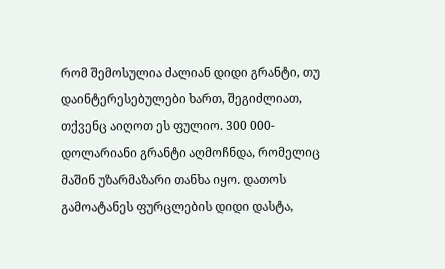რომ შემოსულია ძალიან დიდი გრანტი, თუ დაინტერესებულები ხართ, შეგიძლიათ, თქვენც აიღოთ ეს ფულიო. 300 000-დოლარიანი გრანტი აღმოჩნდა, რომელიც მაშინ უზარმაზარი თანხა იყო. დათოს გამოატანეს ფურცლების დიდი დასტა,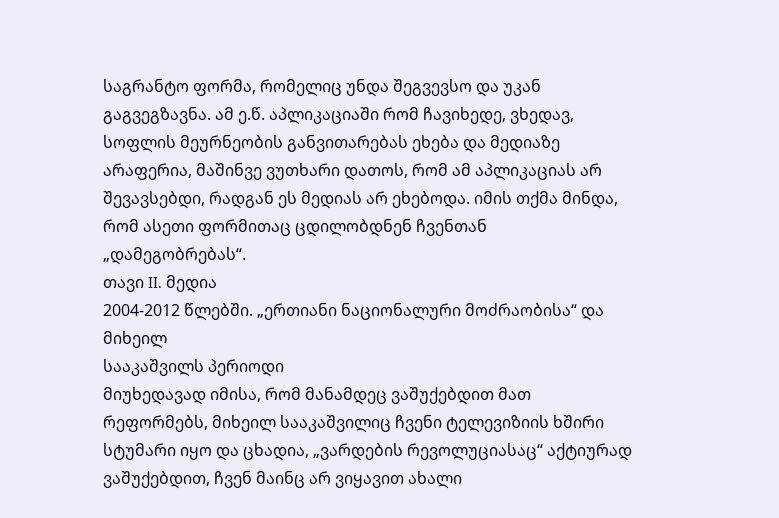საგრანტო ფორმა, რომელიც უნდა შეგვევსო და უკან გაგვეგზავნა. ამ ე.წ. აპლიკაციაში რომ ჩავიხედე, ვხედავ, სოფლის მეურნეობის განვითარებას ეხება და მედიაზე არაფერია, მაშინვე ვუთხარი დათოს, რომ ამ აპლიკაციას არ შევავსებდი, რადგან ეს მედიას არ ეხებოდა. იმის თქმა მინდა, რომ ასეთი ფორმითაც ცდილობდნენ ჩვენთან „დამეგობრებას“.
თავი II. მედია
2004-2012 წლებში. „ერთიანი ნაციონალური მოძრაობისა“ და მიხეილ
სააკაშვილს პერიოდი
მიუხედავად იმისა, რომ მანამდეც ვაშუქებდით მათ რეფორმებს, მიხეილ სააკაშვილიც ჩვენი ტელევიზიის ხშირი სტუმარი იყო და ცხადია, „ვარდების რევოლუციასაც“ აქტიურად ვაშუქებდით, ჩვენ მაინც არ ვიყავით ახალი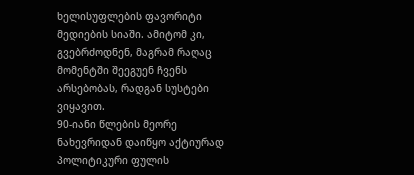ხელისუფლების ფავორიტი მედიების სიაში. ამიტომ კი, გვებრძოდნენ, მაგრამ რაღაც მომენტში შეეგუენ ჩვენს არსებობას, რადგან სუსტები ვიყავით.
90-იანი წლების მეორე ნახევრიდან დაიწყო აქტიურად პოლიტიკური ფულის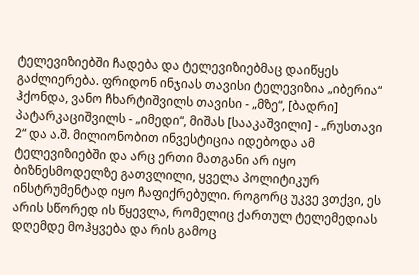ტელევიზიებში ჩადება და ტელევიზიებმაც დაიწყეს გაძლიერება. ფრიდონ ინჯიას თავისი ტელევიზია „იბერია“ ჰქონდა, ვანო ჩხარტიშვილს თავისი - „მზე“, [ბადრი] პატარკაციშვილს - „იმედი“, მიშას [სააკაშვილი] - „რუსთავი 2“ და ა.შ. მილიონობით ინვესტიცია იდებოდა ამ ტელევიზიებში და არც ერთი მათგანი არ იყო ბიზნესმოდელზე გათვლილი, ყველა პოლიტიკურ ინსტრუმენტად იყო ჩაფიქრებული. როგორც უკვე ვთქვი, ეს არის სწორედ ის წყევლა, რომელიც ქართულ ტელემედიას დღემდე მოჰყვება და რის გამოც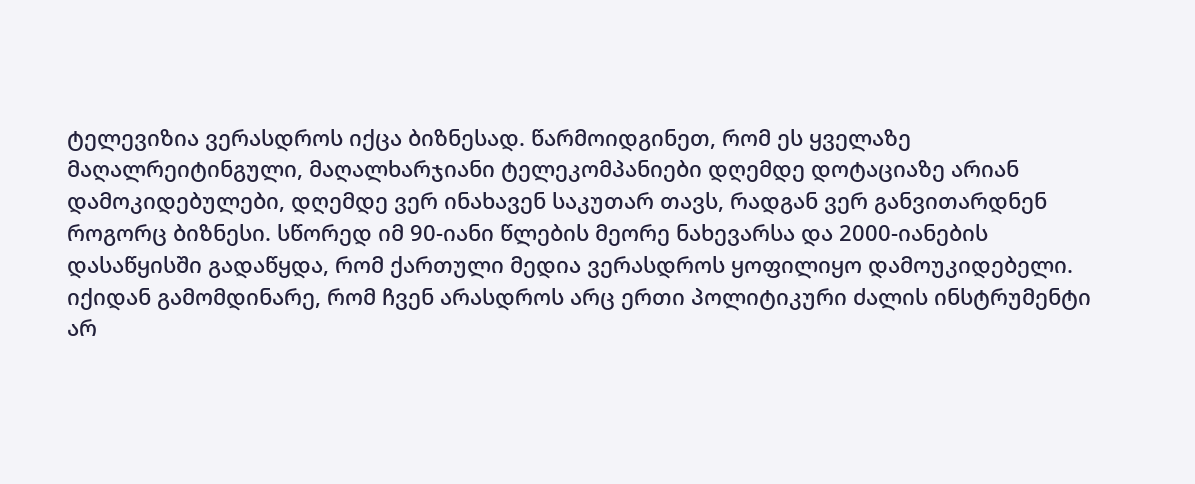ტელევიზია ვერასდროს იქცა ბიზნესად. წარმოიდგინეთ, რომ ეს ყველაზე მაღალრეიტინგული, მაღალხარჯიანი ტელეკომპანიები დღემდე დოტაციაზე არიან დამოკიდებულები, დღემდე ვერ ინახავენ საკუთარ თავს, რადგან ვერ განვითარდნენ როგორც ბიზნესი. სწორედ იმ 90-იანი წლების მეორე ნახევარსა და 2000-იანების დასაწყისში გადაწყდა, რომ ქართული მედია ვერასდროს ყოფილიყო დამოუკიდებელი.
იქიდან გამომდინარე, რომ ჩვენ არასდროს არც ერთი პოლიტიკური ძალის ინსტრუმენტი არ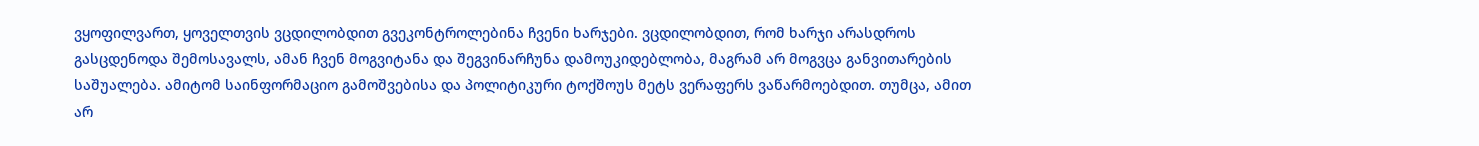ვყოფილვართ, ყოველთვის ვცდილობდით გვეკონტროლებინა ჩვენი ხარჯები. ვცდილობდით, რომ ხარჯი არასდროს გასცდენოდა შემოსავალს, ამან ჩვენ მოგვიტანა და შეგვინარჩუნა დამოუკიდებლობა, მაგრამ არ მოგვცა განვითარების საშუალება. ამიტომ საინფორმაციო გამოშვებისა და პოლიტიკური ტოქშოუს მეტს ვერაფერს ვაწარმოებდით. თუმცა, ამით არ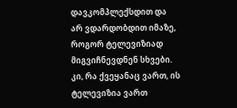დავკომპლექსდით და არ ვდარდობდით იმაზე, როგორ ტელევიზიად მიგვიჩნევდნენ სხვები. კი, რა ქვეყანაც ვართ, ის ტელევიზია ვართ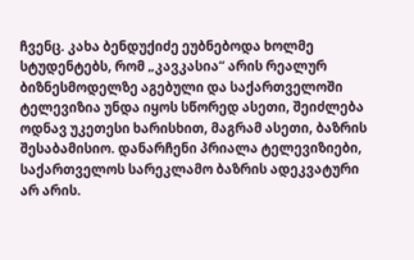ჩვენც. კახა ბენდუქიძე ეუბნებოდა ხოლმე სტუდენტებს, რომ „კავკასია“ არის რეალურ ბიზნესმოდელზე აგებული და საქართველოში ტელევიზია უნდა იყოს სწორედ ასეთი, შეიძლება ოდნავ უკეთესი ხარისხით, მაგრამ ასეთი, ბაზრის შესაბამისიო. დანარჩენი პრიალა ტელევიზიები, საქართველოს სარეკლამო ბაზრის ადეკვატური არ არის.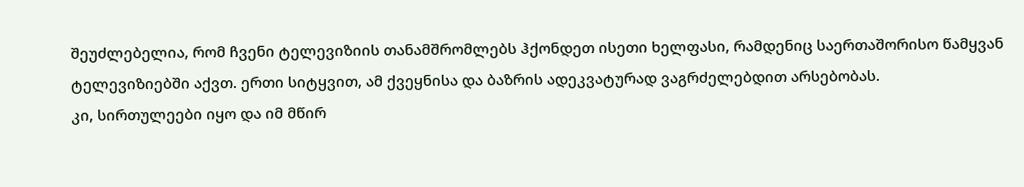შეუძლებელია, რომ ჩვენი ტელევიზიის თანამშრომლებს ჰქონდეთ ისეთი ხელფასი, რამდენიც საერთაშორისო წამყვან ტელევიზიებში აქვთ. ერთი სიტყვით, ამ ქვეყნისა და ბაზრის ადეკვატურად ვაგრძელებდით არსებობას.
კი, სირთულეები იყო და იმ მწირ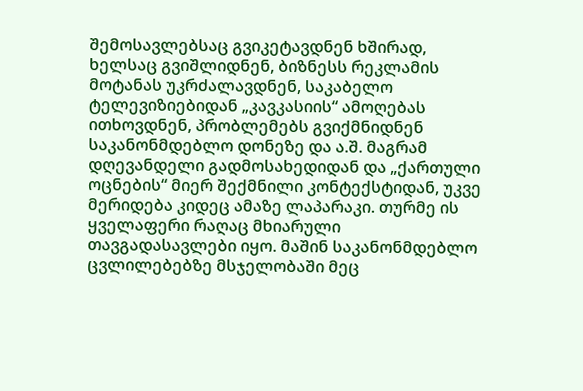შემოსავლებსაც გვიკეტავდნენ ხშირად, ხელსაც გვიშლიდნენ, ბიზნესს რეკლამის მოტანას უკრძალავდნენ, საკაბელო ტელევიზიებიდან „კავკასიის“ ამოღებას ითხოვდნენ, პრობლემებს გვიქმნიდნენ საკანონმდებლო დონეზე და ა.შ. მაგრამ დღევანდელი გადმოსახედიდან და „ქართული ოცნების“ მიერ შექმნილი კონტექსტიდან, უკვე მერიდება კიდეც ამაზე ლაპარაკი. თურმე ის ყველაფერი რაღაც მხიარული თავგადასავლები იყო. მაშინ საკანონმდებლო ცვლილებებზე მსჯელობაში მეც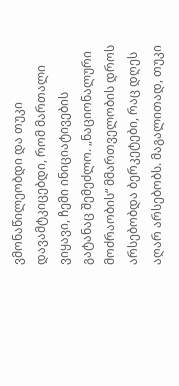ვმონაწილეობდი და თუკი დავამტკიცებდი, რომ მართალი ვიყავი, ჩემი ინიციატივების გატანაც შემეძლო. „ნაციონალური მოძრაობის“ მმართველობის დროს არსებობდა ბერკეტები, რაც დღეს აღარ არსებობს. მაგალითად, თუკი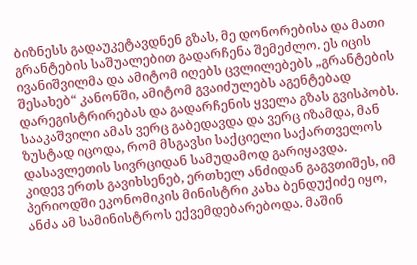ბიზნესს გადაუკეტავდნენ გზას, მე დონორებისა და მათი გრანტების საშუალებით გადარჩენა შემეძლო. ეს იცის ივანიშვილმა და ამიტომ იღებს ცვლილებებს „გრანტების შესახებ“ კანონში, ამიტომ გვაიძულებს აგენტებად დარეგისტრირებას და გადარჩენის ყველა გზას გვისპობს. სააკაშვილი ამას ვერც გაბედავდა და ვერც იზამდა, მან ზუსტად იცოდა, რომ მსგავსი საქციელი საქართველოს დასავლეთის სივრციდან სამუდამოდ გარიყავდა.
კიდევ ერთს გავიხსენებ, ერთხელ ანძიდან გაგვთიშეს, იმ პერიოდში ეკონომიკის მინისტრი კახა ბენდუქიძე იყო, ანძა ამ სამინისტროს ექვემდებარებოდა. მაშინ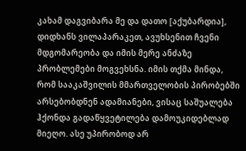კახამ დაგვიბარა მე და დათო [აქუბარდია], დიდხანს ვილაპარაკეთ, ავუხსენით ჩვენი მდგომარეობა და იმის მერე ანძაზე პრობლემები მოგვეხსნა. იმის თქმა მინდა, რომ სააკაშვილის მმართველობის პირობებში არსებობდნენ ადამიანები, ვისაც საშუალება ჰქონდა გადაწყვეტილება დამოუკიდებლად მიეღო. ასე უპირობოდ არ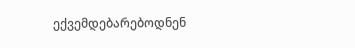ექვემდებარებოდნენ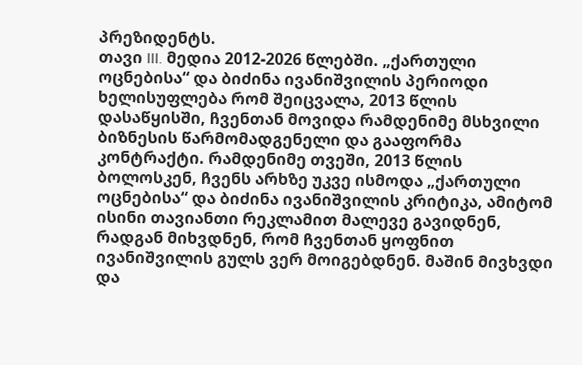პრეზიდენტს.
თავი III. მედია 2012-2026 წლებში. „ქართული ოცნებისა“ და ბიძინა ივანიშვილის პერიოდი
ხელისუფლება რომ შეიცვალა, 2013 წლის დასაწყისში, ჩვენთან მოვიდა რამდენიმე მსხვილი ბიზნესის წარმომადგენელი და გააფორმა კონტრაქტი. რამდენიმე თვეში, 2013 წლის ბოლოსკენ, ჩვენს არხზე უკვე ისმოდა „ქართული ოცნებისა“ და ბიძინა ივანიშვილის კრიტიკა, ამიტომ ისინი თავიანთი რეკლამით მალევე გავიდნენ, რადგან მიხვდნენ, რომ ჩვენთან ყოფნით ივანიშვილის გულს ვერ მოიგებდნენ. მაშინ მივხვდი და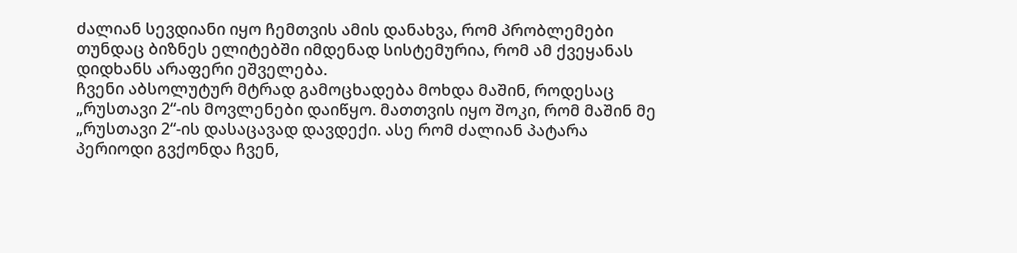ძალიან სევდიანი იყო ჩემთვის ამის დანახვა, რომ პრობლემები თუნდაც ბიზნეს ელიტებში იმდენად სისტემურია, რომ ამ ქვეყანას დიდხანს არაფერი ეშველება.
ჩვენი აბსოლუტურ მტრად გამოცხადება მოხდა მაშინ, როდესაც „რუსთავი 2“-ის მოვლენები დაიწყო. მათთვის იყო შოკი, რომ მაშინ მე „რუსთავი 2“-ის დასაცავად დავდექი. ასე რომ ძალიან პატარა პერიოდი გვქონდა ჩვენ,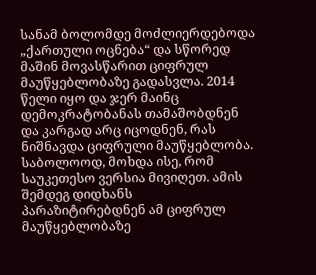სანამ ბოლომდე მოძლიერდებოდა „ქართული ოცნება“ და სწორედ მაშინ მოვასწარით ციფრულ მაუწყებლობაზე გადასვლა. 2014 წელი იყო და ჯერ მაინც დემოკრატობანას თამაშობდნენ და კარგად არც იცოდნენ, რას ნიშნავდა ციფრული მაუწყებლობა. საბოლოოდ, მოხდა ისე, რომ საუკეთესო ვერსია მივიღეთ. ამის შემდეგ დიდხანს პარაზიტირებდნენ ამ ციფრულ მაუწყებლობაზე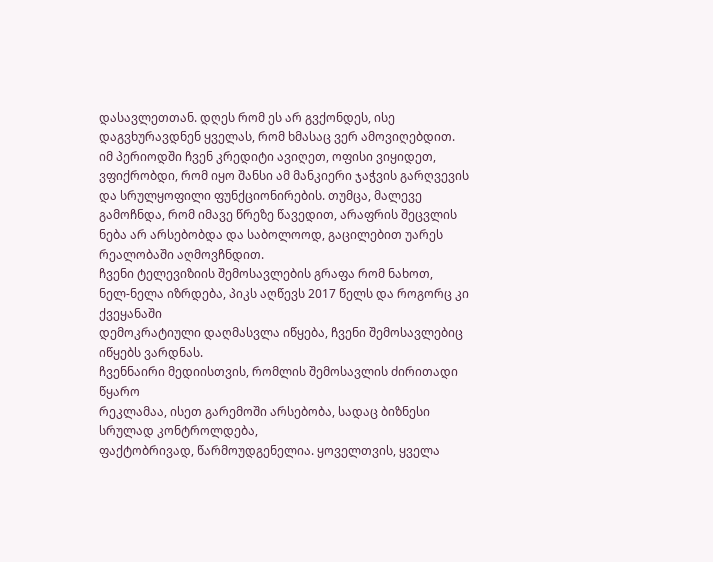დასავლეთთან. დღეს რომ ეს არ გვქონდეს, ისე დაგვხურავდნენ ყველას, რომ ხმასაც ვერ ამოვიღებდით.
იმ პერიოდში ჩვენ კრედიტი ავიღეთ, ოფისი ვიყიდეთ, ვფიქრობდი, რომ იყო შანსი ამ მანკიერი ჯაჭვის გარღვევის და სრულყოფილი ფუნქციონირების. თუმცა, მალევე გამოჩნდა, რომ იმავე წრეზე წავედით, არაფრის შეცვლის ნება არ არსებობდა და საბოლოოდ, გაცილებით უარეს რეალობაში აღმოვჩნდით.
ჩვენი ტელევიზიის შემოსავლების გრაფა რომ ნახოთ,
ნელ-ნელა იზრდება, პიკს აღწევს 2017 წელს და როგორც კი ქვეყანაში
დემოკრატიული დაღმასვლა იწყება, ჩვენი შემოსავლებიც იწყებს ვარდნას.
ჩვენნაირი მედიისთვის, რომლის შემოსავლის ძირითადი წყარო
რეკლამაა, ისეთ გარემოში არსებობა, სადაც ბიზნესი სრულად კონტროლდება,
ფაქტობრივად, წარმოუდგენელია. ყოველთვის, ყველა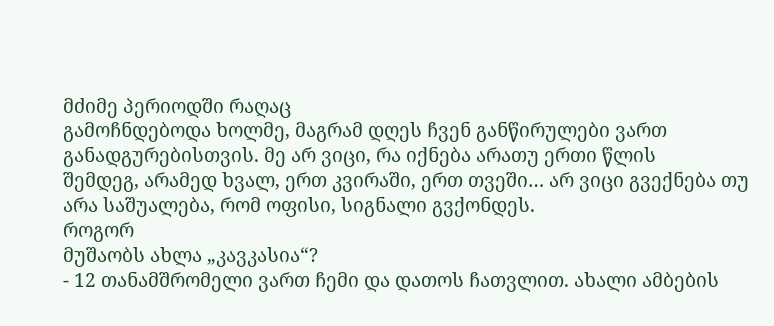მძიმე პერიოდში რაღაც
გამოჩნდებოდა ხოლმე, მაგრამ დღეს ჩვენ განწირულები ვართ
განადგურებისთვის. მე არ ვიცი, რა იქნება არათუ ერთი წლის
შემდეგ, არამედ ხვალ, ერთ კვირაში, ერთ თვეში… არ ვიცი გვექნება თუ
არა საშუალება, რომ ოფისი, სიგნალი გვქონდეს.
როგორ
მუშაობს ახლა „კავკასია“?
- 12 თანამშრომელი ვართ ჩემი და დათოს ჩათვლით. ახალი ამბების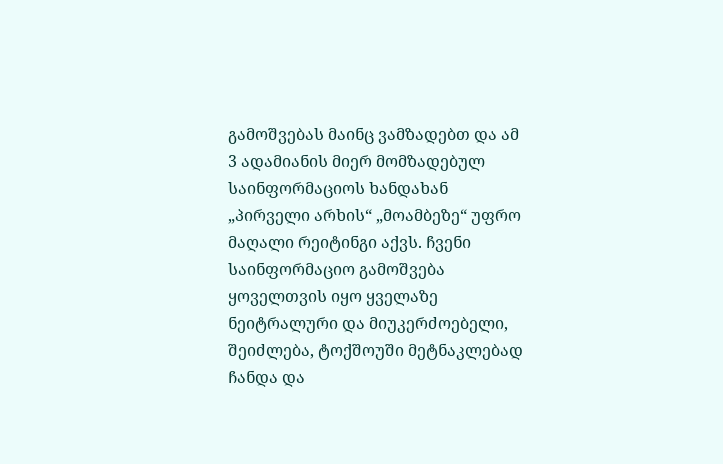გამოშვებას მაინც ვამზადებთ და ამ 3 ადამიანის მიერ მომზადებულ საინფორმაციოს ხანდახან „პირველი არხის“ „მოამბეზე“ უფრო მაღალი რეიტინგი აქვს. ჩვენი საინფორმაციო გამოშვება ყოველთვის იყო ყველაზე ნეიტრალური და მიუკერძოებელი, შეიძლება, ტოქშოუში მეტნაკლებად ჩანდა და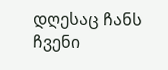დღესაც ჩანს ჩვენი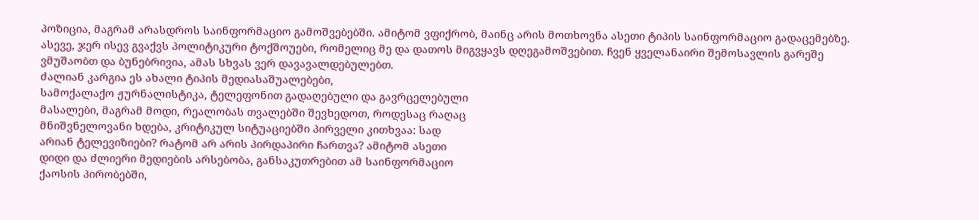პოზიცია, მაგრამ არასდროს საინფორმაციო გამოშვებებში. ამიტომ ვფიქრობ, მაინც არის მოთხოვნა ასეთი ტიპის საინფორმაციო გადაცემებზე.
ასევე, ჯერ ისევ გვაქვს პოლიტიკური ტოქშოუები, რომელიც მე და დათოს მიგვყავს დღეგამოშვებით. ჩვენ ყველანაირი შემოსავლის გარეშე ვმუშაობთ და ბუნებრივია, ამას სხვას ვერ დავავალდებულებთ.
ძალიან კარგია ეს ახალი ტიპის მედიასაშუალებები,
სამოქალაქო ჟურნალისტიკა, ტელეფონით გადაღებული და გავრცელებული
მასალები, მაგრამ მოდი, რეალობას თვალებში შევხედოთ, როდესაც რაღაც
მნიშვნელოვანი ხდება, კრიტიკულ სიტუაციებში პირველი კითხვაა: სად
არიან ტელევიზიები? რატომ არ არის პირდაპირი ჩართვა? ამიტომ ასეთი
დიდი და ძლიერი მედიების არსებობა, განსაკუთრებით ამ საინფორმაციო
ქაოსის პირობებში,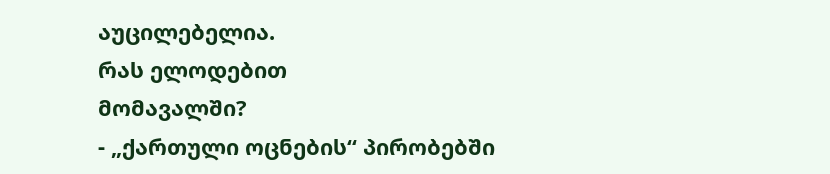აუცილებელია.
რას ელოდებით
მომავალში?
- „ქართული ოცნების“ პირობებში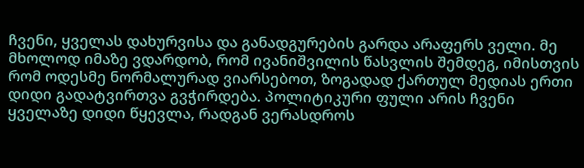ჩვენი, ყველას დახურვისა და განადგურების გარდა არაფერს ველი. მე მხოლოდ იმაზე ვდარდობ, რომ ივანიშვილის წასვლის შემდეგ, იმისთვის რომ ოდესმე ნორმალურად ვიარსებოთ, ზოგადად ქართულ მედიას ერთი დიდი გადატვირთვა გვჭირდება. პოლიტიკური ფული არის ჩვენი ყველაზე დიდი წყევლა, რადგან ვერასდროს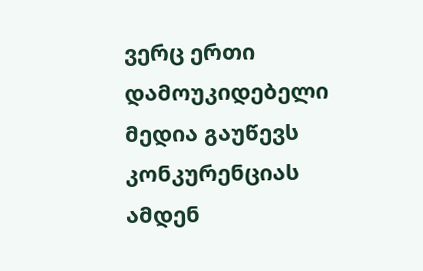ვერც ერთი დამოუკიდებელი მედია გაუწევს კონკურენციას ამდენ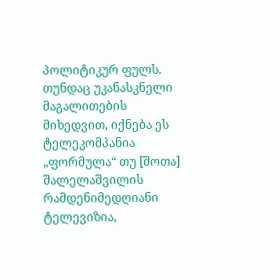პოლიტიკურ ფულს. თუნდაც უკანასკნელი მაგალითების მიხედვით, იქნება ეს ტელეკომპანია „ფორმულა“ თუ [შოთა] შალელაშვილის რამდენიმედღიანი ტელევიზია,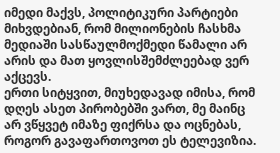იმედი მაქვს, პოლიტიკური პარტიები მიხვდებიან, რომ მილიონების ჩასხმა მედიაში სასწაულმოქმედი წამალი არ არის და მათ ყოვლისშემძლეებად ვერ აქცევს.
ერთი სიტყვით, მიუხედავად იმისა, რომ დღეს ასეთ პირობებში ვართ, მე მაინც არ ვწყვეტ იმაზე ფიქრსა და ოცნებას, როგორ გავაფართოვოთ ეს ტელევიზია.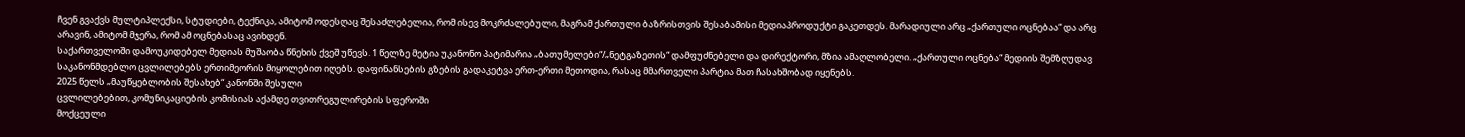ჩვენ გვაქვს მულტიპლექსი, სტუდიები, ტექნიკა, ამიტომ ოდესღაც შესაძლებელია, რომ ისევ მოკრძალებული, მაგრამ ქართული ბაზრისთვის შესაბამისი მედიაპროდუქტი გაკეთდეს. მარადიული არც „ქართული ოცნებაა“ და არც არავინ, ამიტომ მჯერა, რომ ამ ოცნებასაც ავიხდენ.
საქართველოში დამოუკიდებელ მედიას მუშაობა წნეხის ქვეშ უწევს. 1 წელზე მეტია უკანონო პატიმარია „ბათუმელები“/„ნეტგაზეთის“ დამფუძნებელი და დირექტორი, მზია ამაღლობელი. „ქართული ოცნება“ მედიის შემზღუდავ საკანონმდებლო ცვლილებებს ერთიმეორის მიყოლებით იღებს. დაფინანსების გზების გადაკეტვა ერთ-ერთი მეთოდია, რასაც მმართველი პარტია მათ ჩასახშობად იყენებს.
2025 წელს „მაუწყებლობის შესახებ“ კანონში შესული
ცვლილებებით, კომუნიკაციების კომისიას აქამდე თვითრეგულირების სფეროში
მოქცეული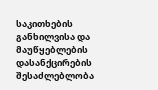საკითხების განხილვისა და მაუწყებლების დასანქცირების
შესაძლებლობა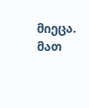მიეცა. მათ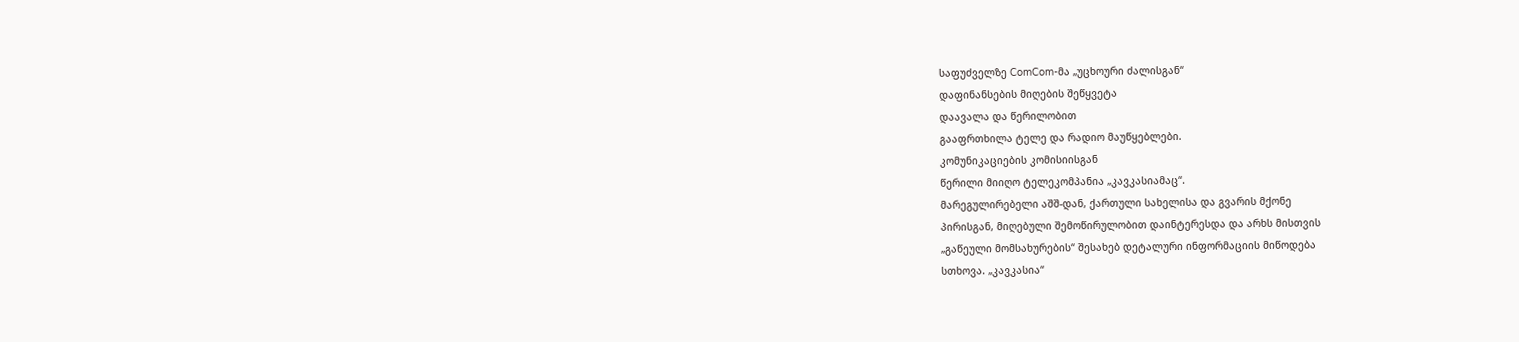საფუძველზე ComCom-მა „უცხოური ძალისგან“
დაფინანსების მიღების შეწყვეტა
დაავალა და წერილობით
გააფრთხილა ტელე და რადიო მაუწყებლები.
კომუნიკაციების კომისიისგან
წერილი მიიღო ტელეკომპანია „კავკასიამაც“.
მარეგულირებელი აშშ-დან, ქართული სახელისა და გვარის მქონე
პირისგან, მიღებული შემოწირულობით დაინტერესდა და არხს მისთვის
„გაწეული მომსახურების“ შესახებ დეტალური ინფორმაციის მიწოდება
სთხოვა. „კავკასია“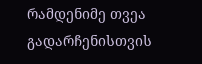რამდენიმე თვეა გადარჩენისთვის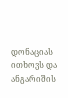დონაციას ითხოვს და
ანგარიშის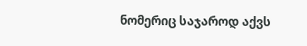ნომერიც საჯაროდ აქვს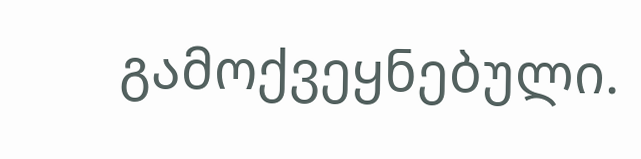გამოქვეყნებული.